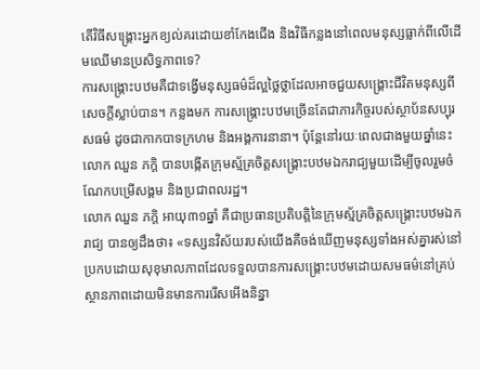តើវិធីសង្គ្រោះអ្នកខ្យល់គរដោយខាំកែងជើង និងវិធីកន្លងនៅពេលមនុស្សធ្លាក់ពីលើដើមឈើមានប្រសិទ្ធភាពទេ?
ការសង្គ្រោះបឋមគឺជាទង្វើមនុស្សធម៌ដ៏ល្អថ្លៃថ្លាដែលអាចជួយសង្គ្រោះជីវិតមនុស្សពីសេចក្ដីស្លាប់បាន។ កន្លងមក ការសង្គ្រោះបឋមច្រើនតែជាភារកិច្ចរបស់ស្ថាប័នសប្បុរសធម៌ ដូចជាកាកបាទក្រហម និងអង្គការនានា។ ប៉ុន្ដែនៅរយៈពេលជាងមួយឆ្នាំនេះ លោក ឈួន ភក្ដិ បានបង្កើតក្រុមស្ម័គ្រចិត្ដសង្គ្រោះបឋមឯករាជ្យមួយដើម្បីចូលរួមចំណែកបម្រើសង្គម និងប្រជាពលរដ្ឋ។
លោក ឈួន ភក្ដិ អាយុ៣១ឆ្នាំ គឺជាប្រធានប្រតិបត្ដិនៃក្រុមស្ម័គ្រចិត្ដសង្គ្រោះបឋមឯករាជ្យ បានឲ្យដឹងថា៖ «ទស្សនវិស័យរបស់យើងគឺចង់ឃើញមនុស្សទាំងអស់គ្នារស់នៅប្រកបដោយសុខុមាលភាពដែលទទួលបានការសង្គ្រោះបឋមដោយសមធម៌នៅគ្រប់ស្ថានភាពដោយមិនមានការរើសអើងនិន្នា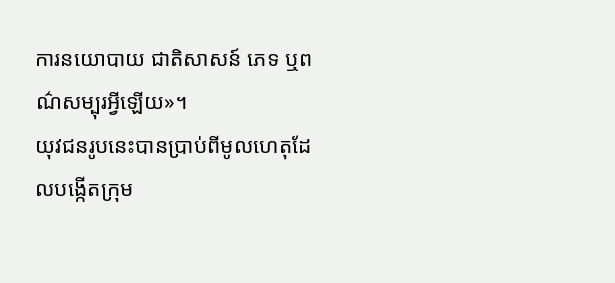ការនយោបាយ ជាតិសាសន៍ ភេទ ឬពណ៌សម្បុរអ្វីឡើយ»។
យុវជនរូបនេះបានប្រាប់ពីមូលហេតុដែលបង្កើតក្រុម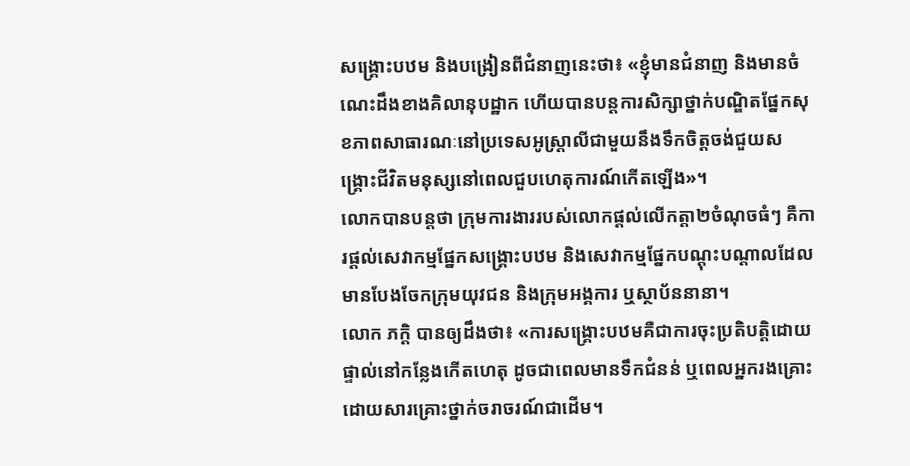សង្គ្រោះបឋម និងបង្រៀនពីជំនាញនេះថា៖ «ខ្ញុំមានជំនាញ និងមានចំណេះដឹងខាងគិលានុបដ្ឋាក ហើយបានបន្ដការសិក្សាថ្នាក់បណ្ឌិតផ្នែកសុខភាពសាធារណៈនៅប្រទេសអូស្ដ្រាលីជាមួយនឹងទឹកចិត្ដចង់ជួយសង្គ្រោះជីវិតមនុស្សនៅពេលជួបហេតុការណ៍កើតឡើង»។
លោកបានបន្ដថា ក្រុមការងាររបស់លោកផ្ដល់លើកត្ដា២ចំណុចធំៗ គឺការផ្ដល់សេវាកម្មផ្នែកសង្គ្រោះបឋម និងសេវាកម្មផ្នែកបណ្ដុះបណ្ដាលដែលមានបែងចែកក្រុមយុវជន និងក្រុមអង្គការ ឬស្ថាប័ននានា។
លោក ភក្ដិ បានឲ្យដឹងថា៖ «ការសង្គ្រោះបឋមគឺជាការចុះប្រតិបត្ដិដោយផ្ទាល់នៅកន្លែងកើតហេតុ ដូចជាពេលមានទឹកជំនន់ ឬពេលអ្នករងគ្រោះដោយសារគ្រោះថ្នាក់ចរាចរណ៍ជាដើម។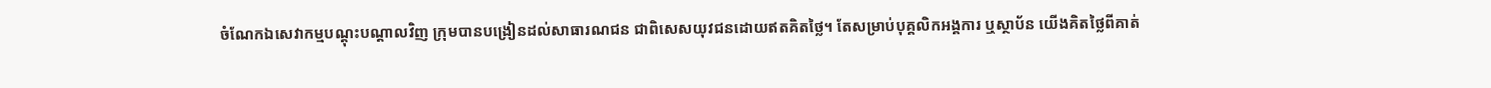ចំណែកឯសេវាកម្មបណ្ដុះបណ្ដាលវិញ ក្រុមបានបង្រៀនដល់សាធារណជន ជាពិសេសយុវជនដោយឥតគិតថ្លៃ។ តែសម្រាប់បុគ្គលិកអង្គការ ឬស្ថាប័ន យើងគិតថ្លៃពីគាត់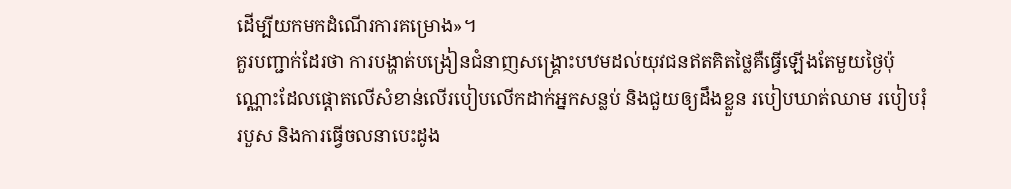ដើម្បីយកមកដំណើរការគម្រោង»។
គួរបញ្ជាក់ដែរថា ការបង្ហាត់បង្រៀនជំនាញសង្គ្រោះបឋមដល់យុវជនឥតគិតថ្លៃគឺធ្វើឡើងតែមួយថ្ងៃប៉ុណ្ណោះដែលផ្ដោតលើសំខាន់លើរបៀបលើកដាក់អ្នកសន្លប់ និងជួយឲ្យដឹងខ្លួន របៀបឃាត់ឈាម របៀបរុំរបួស និងការធ្វើចលនាបេះដូង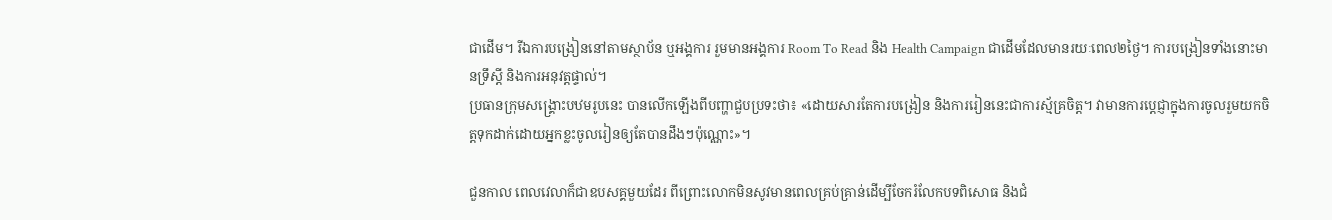ជាដើម។ រីឯការបង្រៀននៅតាមស្ថាប័ន ឬអង្គការ រួមមានអង្គការ Room To Read និង Health Campaign ជាដើមដែលមានរយៈពេល២ថ្ងៃ។ ការបង្រៀនទាំងនោះមានទ្រឹស្ដី និងការអនុវត្ដផ្ទាល់។
ប្រធានក្រុមសង្គ្រោះបឋមរូបនេះ បានលើកឡើងពីបញ្ហាជួបប្រទះថា៖ «ដោយសារតែការបង្រៀន និងការរៀននេះជាការស្ម័គ្រចិត្ដ។ វាមានការប្ដេជ្ញាក្នុងការចូលរួមយកចិត្ដទុកដាក់ដោយអ្នកខ្លះចូលរៀនឲ្យតែបានដឹងៗប៉ុណ្ណោះ»។

ជួនកាល ពេលវេលាក៏ជាឧបសគ្គមួយដែរ ពីព្រោះលោកមិនសូវមានពេលគ្រប់គ្រាន់ដើម្បីចែករំលែកបទពិសោធ និងជំ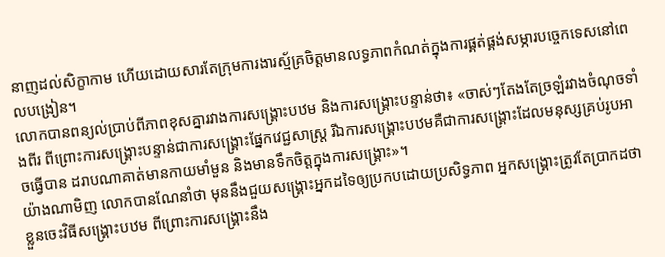នាញដល់សិក្ខាកាម ហើយដោយសារតែក្រុមការងារស្ម័គ្រចិត្ដមានលទ្ធភាពកំណត់ក្នុងការផ្គត់ផ្គង់សម្ភារបច្ចេកទេសនៅពេលបង្រៀន។
លោកបានពន្យល់ប្រាប់ពីភាពខុសគ្នារវាងការសង្គ្រោះបឋម និងការសង្គ្រោះបន្ទាន់ថា៖ «ចាស់ៗតែងតែច្រឡំរវាងចំណុចទាំងពីរ ពីព្រោះការសង្គ្រោះបន្ទាន់ជាការសង្គ្រោះផ្នែកវេជ្ជសាស្ដ្រ រីឯការសង្គ្រោះបឋមគឺជាការសង្គ្រោះដែលមនុស្សគ្រប់រូបអាចធ្វើបាន ដរាបណាគាត់មានកាយមាំមួន និងមានទឹកចិត្ដក្នុងការសង្គ្រោះ»។
យ៉ាងណាមិញ លោកបានណែនាំថា មុននឹងជួយសង្គ្រោះអ្នកដទៃឲ្យប្រកបដោយប្រសិទ្ធភាព អ្នកសង្គ្រោះត្រូវតែប្រាកដថា ខ្លួនចេះវិធីសង្គ្រោះបឋម ពីព្រោះការសង្គ្រោះនឹង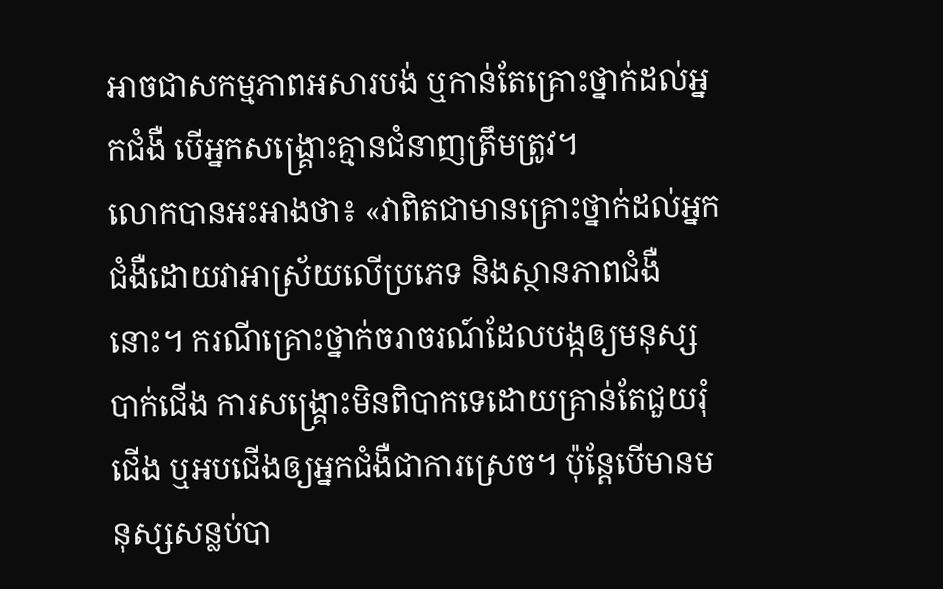អាចជាសកម្មភាពអសារបង់ ឬកាន់តែគ្រោះថ្នាក់ដល់អ្នកជំងឺ បើអ្នកសង្គ្រោះគ្មានជំនាញត្រឹមត្រូវ។
លោកបានអះអាងថា៖ «វាពិតជាមានគ្រោះថ្នាក់ដល់អ្នកជំងឺដោយវាអាស្រ័យលើប្រភេទ និងស្ថានភាពជំងឺនោះ។ ករណីគ្រោះថ្នាក់ចរាចរណ៍ដែលបង្កឲ្យមនុស្សបាក់ជើង ការសង្គ្រោះមិនពិបាកទេដោយគ្រាន់តែជួយរុំជើង ឬអបជើងឲ្យអ្នកជំងឺជាការស្រេច។ ប៉ុន្ដែបើមានមនុស្សសន្លប់បា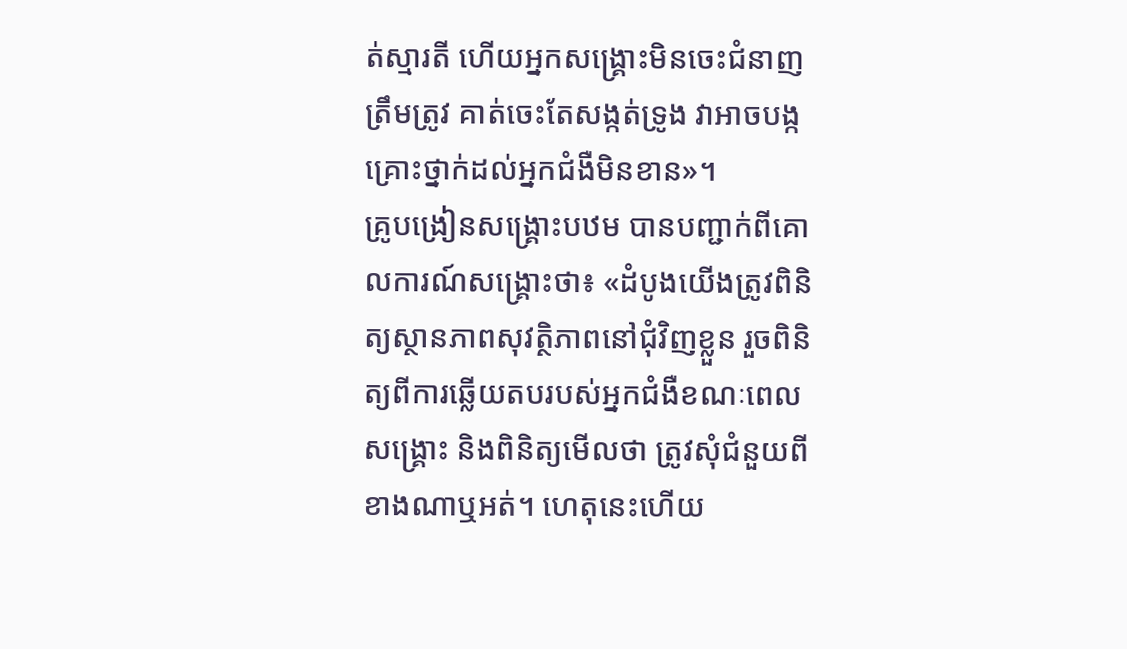ត់ស្មារតី ហើយអ្នកសង្គ្រោះមិនចេះជំនាញត្រឹមត្រូវ គាត់ចេះតែសង្កត់ទ្រូង វាអាចបង្កគ្រោះថ្នាក់ដល់អ្នកជំងឺមិនខាន»។
គ្រូបង្រៀនសង្គ្រោះបឋម បានបញ្ជាក់ពីគោលការណ៍សង្គ្រោះថា៖ «ដំបូងយើងត្រូវពិនិត្យស្ថានភាពសុវត្ថិភាពនៅជុំវិញខ្លួន រួចពិនិត្យពីការឆ្លើយតបរបស់អ្នកជំងឺខណៈពេលសង្គ្រោះ និងពិនិត្យមើលថា ត្រូវសុំជំនួយពីខាងណាឬអត់។ ហេតុនេះហើយ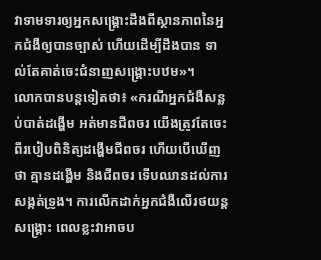វាទាមទារឲ្យអ្នកសង្គ្រោះដឹងពីស្ថានភាពនៃអ្នកជំងឺឲ្យបានច្បាស់ ហើយដើម្បីដឹងបាន ទាល់តែគាត់ចេះជំនាញសង្គ្រោះបឋម»។
លោកបានបន្ដទៀតថា៖ «ករណីអ្នកជំងឺសន្លប់បាត់ដង្ហើម អត់មានជីពចរ យើងត្រូវតែចេះពីរបៀបពិនិត្យដង្ហើមជីពចរ ហើយបើឃើញថា គ្មានដង្ហើម និងជីពចរ ទើបឈានដល់ការសង្កត់ទ្រូង។ ការលើកដាក់អ្នកជំងឺលើរថយន្ដសង្គ្រោះ ពេលខ្លះវាអាចប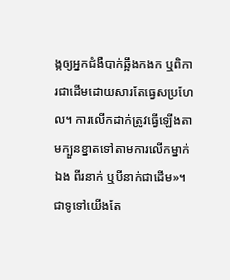ង្កឲ្យអ្នកជំងឺបាក់ឆ្អឹងកងក ឬពិការជាដើមដោយសារតែធ្វេសប្រហែល។ ការលើកដាក់ត្រូវធ្វើឡើងតាមក្បួនខ្នាតទៅតាមការលើកម្នាក់ឯង ពីរនាក់ ឬបីនាក់ជាដើម»។
ជាទូទៅយើងតែ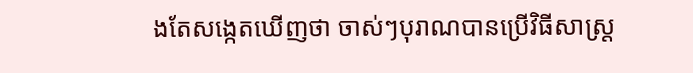ងតែសង្កេតឃើញថា ចាស់ៗបុរាណបានប្រើវិធីសាស្រ្ដ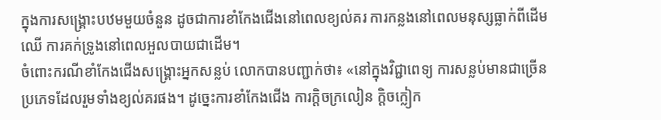ក្នុងការសង្គ្រោះបឋមមួយចំនួន ដូចជាការខាំកែងជើងនៅពេលខ្យល់គរ ការកន្លងនៅពេលមនុស្សធ្លាក់ពីដើមឈើ ការគក់ទ្រូងនៅពេលអួលបាយជាដើម។
ចំពោះករណីខាំកែងជើងសង្គ្រោះអ្នកសន្លប់ លោកបានបញ្ជាក់ថា៖ «នៅក្នុងវិជ្ជាពេទ្យ ការសន្លប់មានជាច្រើនប្រភេទដែលរួមទាំងខ្យល់គរផង។ ដូច្នេះការខាំកែងជើង ការក្ដិចក្រលៀន ក្ដិចក្លៀក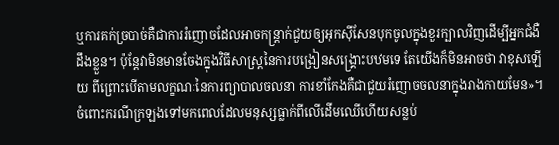ឬការគក់ច្របាច់គឺជាការរំញោចដែលអាចកន្ដ្រាក់ជួយឲ្យអុកស៊ីសែនបុកចូលក្នុងខួរក្បាលវិញដើម្បីអ្នកជំងឺដឹងខ្លួន។ ប៉ុន្ដែវាមិនមានចែងក្នុងវិធីសាស្ដ្រនៃការបង្រៀនសង្គ្រោះបឋមទេ តែយើងក៏មិនអាចថា វាខុសឡើយ ពីព្រោះបើតាមលក្ខណៈនៃការព្យាបាលចលនា ការខាំកែងគឺជាជួយរំញោចចលនាក្នុងរាងកាយមែន»។
ចំពោះករណីក្រឡងទៅមកពេលដែលមនុស្សធ្លាក់ពីលើដើមឈើហើយសន្លប់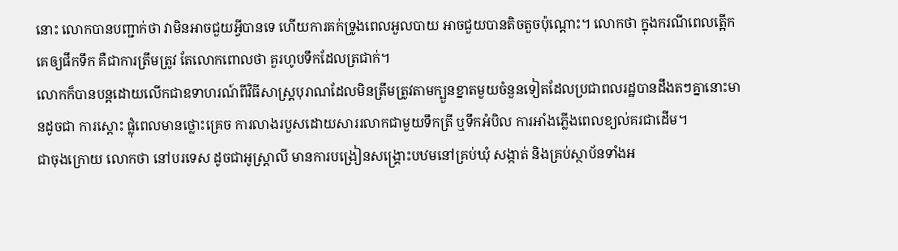នោះ លោកបានបញ្ជាក់ថា វាមិនអាចជួយអី្វបានទេ ហើយការគក់ទ្រូងពេលអួលបាយ អាចជួយបានតិចតួចប៉ុណ្តោះ។ លោកថា ក្នុងករណីពេលត្អើកគេឲ្យផឹកទឹក គឺជាការត្រឹមត្រូវ តែលោកពោលថា គួរហូបទឹកដែលត្រជាក់។
លោកក៏បានបន្តដោយលើកជាឧទាហរណ៍ពីវិធីសាស្រ្តបុរាណដែលមិនត្រឹមត្រូវតាមក្បួនខ្នាតមួយចំនួនទៀតដែលប្រជាពលរដ្ឋបានដឹងតៗគ្នានោះមានដូចជា ការស្តោះ ផ្លុំពេលមានថ្លោះគ្រេច ការលាងរបួសដោយសាររលាកជាមួយទឹកត្រី ឬទឹកអំបិល ការអាំងភ្លើងពេលខ្យល់គរជាដើម។
ជាចុងក្រោយ លោកថា នៅបរទេស ដូចជាអូស្ដ្រាលី មានការបង្រៀនសង្គ្រោះបឋមនៅគ្រប់ឃុំ សង្កាត់ និងគ្រប់ស្ថាប័នទាំងអ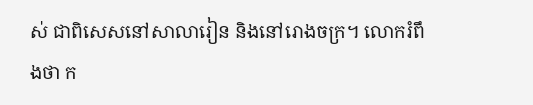ស់ ជាពិសេសនៅសាលារៀន និងនៅរោងចក្រ។ លោករំពឹងថា ក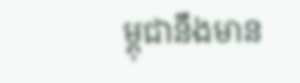ម្ពុជានឹងមាន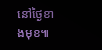នៅថ្ងៃខាងមុខ៕